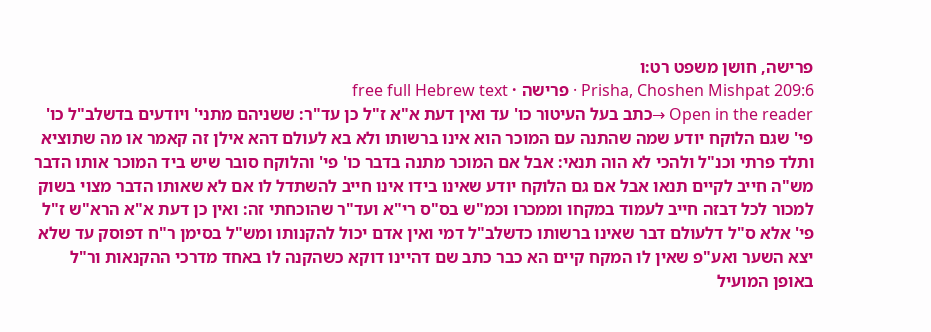פרישה, חושן משפט רט:ו
Prisha, Choshen Mishpat 209:6 · פרישה · free full Hebrew text
Open in the reader →כתב בעל העיטור כו' עד ואין דעת א"א ז"ל כן עד"ר: ששניהם מתני' ויודעים בדשלב"ל כו' פי' שגם הלוקח יודע שמה שהתנה עם המוכר הוא אינו ברשותו ולא בא לעולם דהא אילן זה קאמר או מה שתוציא ותלד פרתי וכנ"ל ולהכי לא הוה תנאי: אבל אם המוכר מתנה בדבר כו' פי' והלוקח סובר שיש ביד המוכר אותו הדבר מש"ה חייב לקיים תנאו אבל אם גם הלוקח יודע שאינו בידו אינו חייב להשתדל לו אם לא שאותו הדבר מצוי בשוק למכור לכל דבזה חייב לעמוד במקחו וממכרו וכמ"ש בס"ס רי"א ועד"ר שהוכחתי זה: ואין כן דעת א"א הרא"ש ז"ל פי' אלא ס"ל דלעולם דבר שאינו ברשותו כדשלב"ל דמי ואין אדם יכול להקנותו ומש"ל בסימן ר"ח דפוסק עד שלא יצא השער ואע"פ שאין לו המקח קיים הא כבר כתב שם דהיינו דוקא כשהקנה לו באחד מדרכי ההקנאות ור"ל באופן המועיל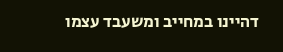דהיינו במחייב ומשעבד עצמו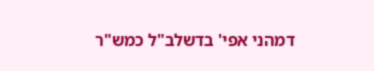דמהני אפי' בדשלב"ל כמש"ר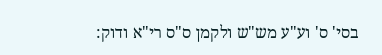בסי' ס' וע"ע מש"ש ולקמן ס"ס רי"א ודוק: